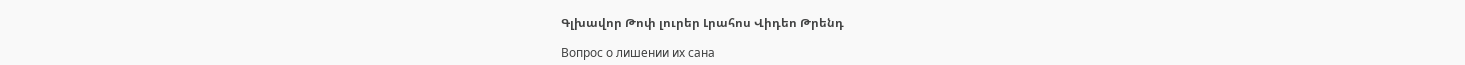Գլխավոր Թոփ լուրեր Լրահոս Վիդեո Թրենդ

Вопрос о лишении их сана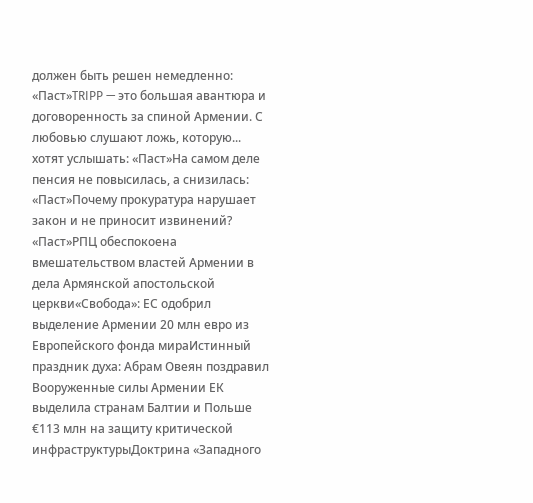должен быть решен немедленно: «Паст»TRIPP — это большая авантюра и договоренность за спиной Армении. С любовью слушают ложь, которую... хотят услышать: «Паст»На самом деле пенсия не повысилась, а снизилась: «Паст»Почему прокуратура нарушает закон и не приносит извинений? «Паст»РПЦ обеспокоена вмешательством властей Армении в дела Армянской апостольской церкви«Свобода»: ЕС одобрил выделение Армении 20 млн евро из Европейского фонда мираИстинный праздник духа: Абрам Овеян поздравил Вооруженные силы Армении ЕК выделила странам Балтии и Польше €113 млн на защиту критической инфраструктурыДоктрина «Западного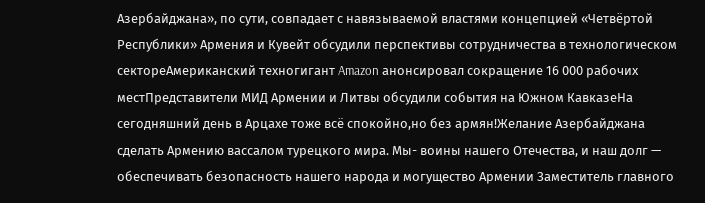Азербайджана», по сути, совпадает с навязываемой властями концепцией «Четвёртой Республики» Армения и Кувейт обсудили перспективы сотрудничества в технологическом сектореАмериканский техногигант Amazon анонсировал сокращение 16 000 рабочих местПредставители МИД Армении и Литвы обсудили события на Южном КавказеНа сегодняшний день в Арцахе тоже всё спокойно,но без армян!Желание Азербайджана сделать Армению вассалом турецкого мира. Мы- воины нашего Отечества, и наш долг — обеспечивать безопасность нашего народа и могущество Армении Заместитель главного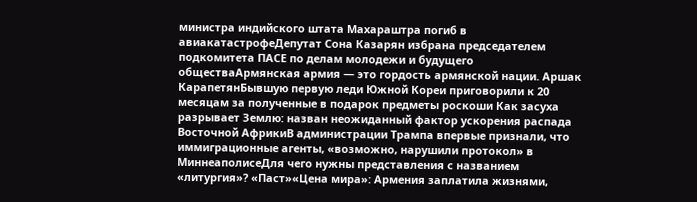министра индийского штата Махараштра погиб в авиакатастрофеДепутат Сона Казарян избрана председателем подкомитета ПАСЕ по делам молодежи и будущего обществаАрмянская армия — это гордость армянской нации. Аршак КарапетянБывшую первую леди Южной Кореи приговорили к 20 месяцам за полученные в подарок предметы роскоши Как засуха разрывает Землю: назван неожиданный фактор ускорения распада Восточной АфрикиВ администрации Трампа впервые признали, что иммиграционные агенты, «возможно, нарушили протокол» в МиннеаполисеДля чего нужны представления с названием «литургия»? «Паст»«Цена мира»: Армения заплатила жизнями,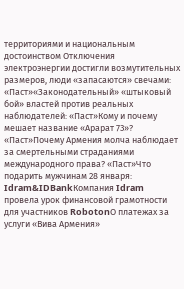территориями и национальным достоинством Отключения электроэнергии достигли возмутительных размеров, люди «запасаются» свечами: «Паст»«Законодательный» «штыковый бой» властей против реальных наблюдателей: «Паст»Кому и почему мешает название «Арарат 73»? «Паст»Почему Армения молча наблюдает за смертельными страданиями международного права? «Паст»Что подарить мужчинам 28 января: Idram&IDBankКомпания Idram провела урок финансовой грамотности для участников RobotonО платежах за услуги «Вива Армения»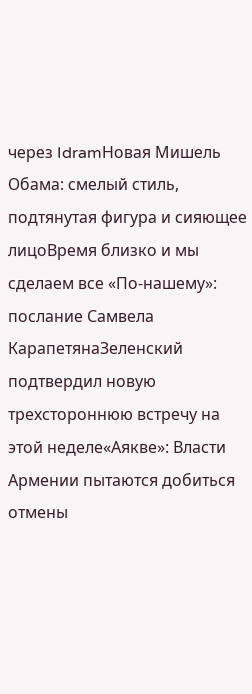через IdramНовая Мишель Обама: смелый стиль, подтянутая фигура и сияющее лицоВремя близко и мы сделаем все «По-нашему»: послание Самвела КарапетянаЗеленский подтвердил новую трехстороннюю встречу на этой неделе«Аякве»: Власти Армении пытаются добиться отмены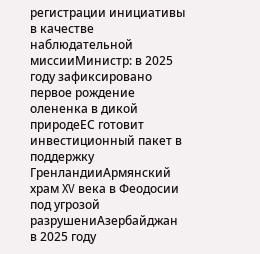регистрации инициативы в качестве наблюдательной миссииМинистр: в 2025 году зафиксировано первое рождение олененка в дикой природеЕС готовит инвестиционный пакет в поддержку ГренландииАрмянский храм XV века в Феодосии под угрозой разрушениАзербайджан в 2025 году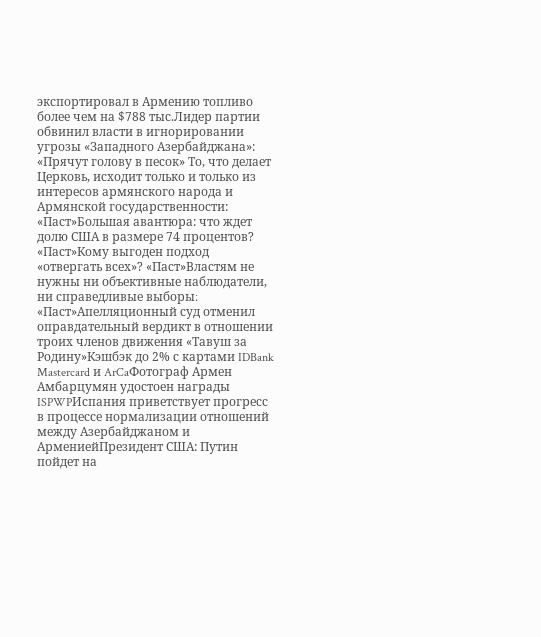экспортировал в Армению топливо более чем на $788 тыс.Лидер партии обвинил власти в игнорировании угрозы «Западного Азербайджана»: «Прячут голову в песок» То, что делает Церковь, исходит только и только из интересов армянского народа и Армянской государственности: «Паст»Большая авантюра: что ждет долю США в размере 74 процентов? «Паст»Кому выгоден подход «отвергать всех»? «Паст»Властям не нужны ни объективные наблюдатели, ни справедливые выборы։ «Паст»Апелляционный суд отменил оправдательный вердикт в отношении троих членов движения «Тавуш за Родину»Кэшбэк до 2% с картами IDBank Mastercard и ArCaФотограф Армен Амбарцумян удостоен награды ISPWPИспания приветствует прогресс в процессе нормализации отношений между Азербайджаном и АрмениейПрезидент США: Путин пойдет на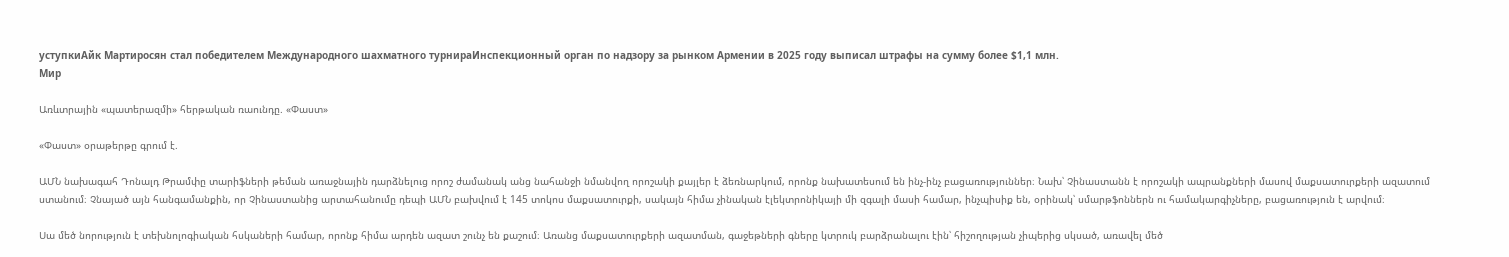уступкиАйк Мартиросян стал победителем Международного шахматного турнираИнспекционный орган по надзору за рынком Армении в 2025 году выписал штрафы на сумму более $1,1 млн.
Мир

Առևտրային «պատերազմի» հերթական ռաունդը. «Փաստ»

«Փաստ» օրաթերթը գրում է.

ԱՄՆ նախագահ Դոնալդ Թրամփը տարիֆների թեման առաջնային դարձնելուց որոշ ժամանակ անց նահանջի նմանվող որոշակի քայլեր է ձեռնարկում, որոնք նախատեսում են ինչ-ինչ բացառություններ։ Նախ՝ Չինաստանն է որոշակի ապրանքների մասով մաքսատուրքերի ազատում ստանում։ Չնայած այն հանգամանքին, որ Չինաստանից արտահանումը դեպի ԱՄՆ բախվում է 145 տոկոս մաքսատուրքի, սակայն հիմա չինական էլեկտրոնիկայի մի զգալի մասի համար, ինչպիսիք են, օրինակ՝ սմարթֆոններն ու համակարգիչները, բացառություն է արվում։

Սա մեծ նորություն է տեխնոլոգիական հսկաների համար, որոնք հիմա արդեն ազատ շունչ են քաշում։ Առանց մաքսատուրքերի ազատման, գաջեթների գները կտրուկ բարձրանալու էին՝ հիշողության չիպերից սկսած, առավել մեծ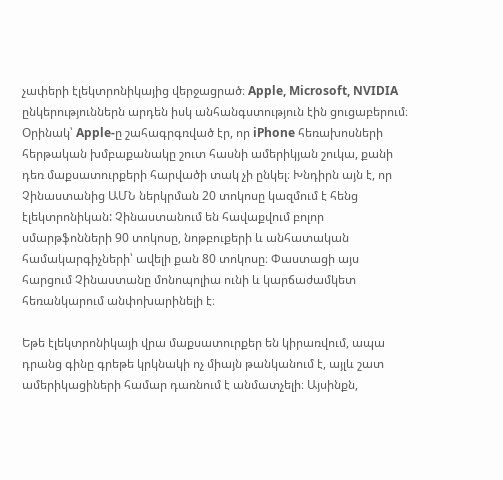չափերի էլեկտրոնիկայից վերջացրած։ Apple, Microsoft, NVIDIA ընկերություններն արդեն իսկ անհանգստություն էին ցուցաբերում։ Օրինակ՝ Apple-ը շահագրգռված էր, որ iPhone հեռախոսների հերթական խմբաքանակը շուտ հասնի ամերիկյան շուկա, քանի դեռ մաքսատուրքերի հարվածի տակ չի ընկել։ Խնդիրն այն է, որ Չինաստանից ԱՄՆ ներկրման 20 տոկոսը կազմում է հենց էլեկտրոնիկան: Չինաստանում են հավաքվում բոլոր սմարթֆոնների 90 տոկոսը, նոթբուքերի և անհատական համակարգիչների՝ ավելի քան 80 տոկոսը։ Փաստացի այս հարցում Չինաստանը մոնոպոլիա ունի և կարճաժամկետ հեռանկարում անփոխարինելի է։

Եթե էլեկտրոնիկայի վրա մաքսատուրքեր են կիրառվում, ապա դրանց գինը գրեթե կրկնակի ոչ միայն թանկանում է, այլև շատ ամերիկացիների համար դառնում է անմատչելի։ Այսինքն,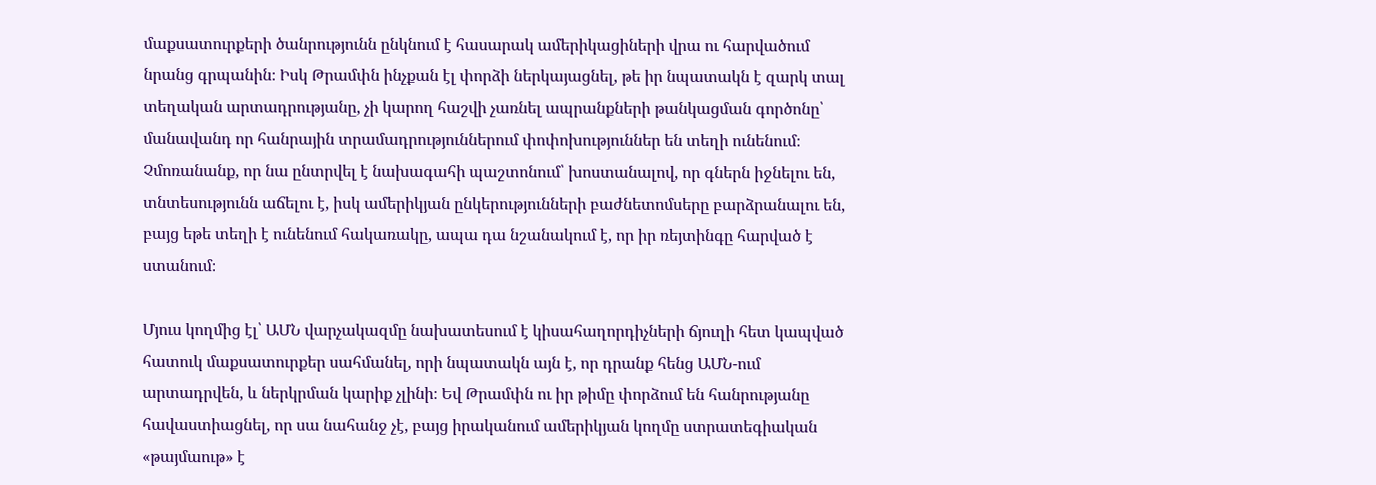մաքսատուրքերի ծանրությունն ընկնում է հասարակ ամերիկացիների վրա ու հարվածում նրանց գրպանին։ Իսկ Թրամփն ինչքան էլ փորձի ներկայացնել, թե իր նպատակն է զարկ տալ տեղական արտադրությանը, չի կարող հաշվի չառնել ապրանքների թանկացման գործոնը՝ մանավանդ որ հանրային տրամադրություններում փոփոխություններ են տեղի ունենում։ Չմոռանանք, որ նա ընտրվել է նախագահի պաշտոնում՝ խոստանալով, որ գներն իջնելու են, տնտեսությունն աճելու է, իսկ ամերիկյան ընկերությունների բաժնետոմսերը բարձրանալու են, բայց եթե տեղի է ունենում հակառակը, ապա դա նշանակում է, որ իր ռեյտինգը հարված է ստանում։

Մյուս կողմից էլ՝ ԱՄՆ վարչակազմը նախատեսում է կիսահաղորդիչների ճյուղի հետ կապված հատուկ մաքսատուրքեր սահմանել, որի նպատակն այն է, որ դրանք հենց ԱՄՆ-ում արտադրվեն, և ներկրման կարիք չլինի։ Եվ Թրամփն ու իր թիմը փորձում են հանրությանը հավաստիացնել, որ սա նահանջ չէ, բայց իրականում ամերիկյան կողմը ստրատեգիական «թայմաութ» է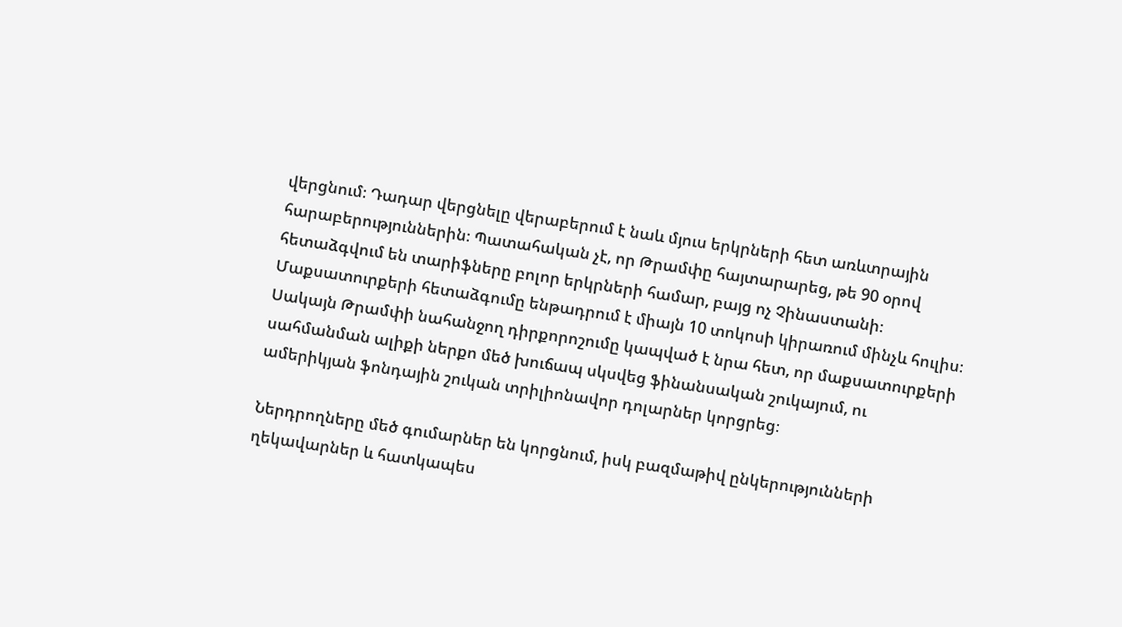վերցնում։ Դադար վերցնելը վերաբերում է նաև մյուս երկրների հետ առևտրային հարաբերություններին։ Պատահական չէ, որ Թրամփը հայտարարեց, թե 90 օրով հետաձգվում են տարիֆները բոլոր երկրների համար, բայց ոչ Չինաստանի։ Մաքսատուրքերի հետաձգումը ենթադրում է միայն 10 տոկոսի կիրառում մինչև հուլիս։ Սակայն Թրամփի նահանջող դիրքորոշումը կապված է նրա հետ, որ մաքսատուրքերի սահմանման ալիքի ներքո մեծ խուճապ սկսվեց ֆինանսական շուկայում, ու ամերիկյան ֆոնդային շուկան տրիլիոնավոր դոլարներ կորցրեց։

Ներդրողները մեծ գումարներ են կորցնում, իսկ բազմաթիվ ընկերությունների ղեկավարներ և հատկապես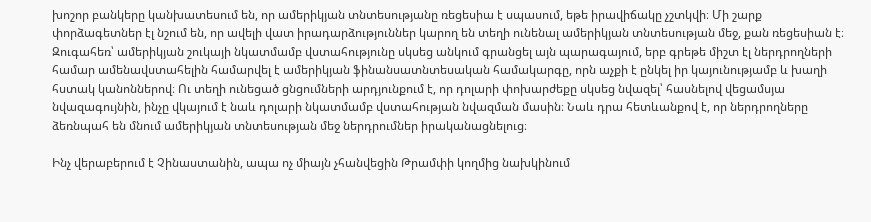խոշոր բանկերը կանխատեսում են, որ ամերիկյան տնտեսությանը ռեցեսիա է սպասում, եթե իրավիճակը չշտկվի։ Մի շարք փորձագետներ էլ նշում են, որ ավելի վատ իրադարձություններ կարող են տեղի ունենալ ամերիկյան տնտեսության մեջ, քան ռեցեսիան է։ Զուգահեռ՝ ամերիկյան շուկայի նկատմամբ վստահությունը սկսեց անկում գրանցել այն պարագայում, երբ գրեթե միշտ էլ ներդրողների համար ամենավստահելին համարվել է ամերիկյան ֆինանսատնտեսական համակարգը, որն աչքի է ընկել իր կայունությամբ և խաղի հստակ կանոններով։ Ու տեղի ունեցած ցնցումների արդյունքում է, որ դոլարի փոխարժեքը սկսեց նվազել՝ հասնելով վեցամսյա նվազագույնին, ինչը վկայում է նաև դոլարի նկատմամբ վստահության նվազման մասին։ Նաև դրա հետևանքով է, որ ներդրողները ձեռնպահ են մնում ամերիկյան տնտեսության մեջ ներդրումներ իրականացնելուց։

Ինչ վերաբերում է Չինաստանին, ապա ոչ միայն չհանվեցին Թրամփի կողմից նախկինում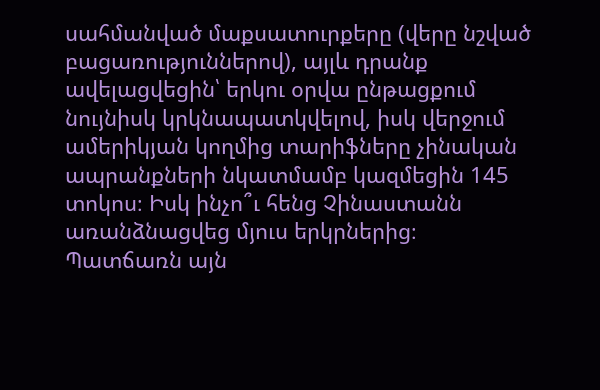սահմանված մաքսատուրքերը (վերը նշված բացառություններով), այլև դրանք ավելացվեցին՝ երկու օրվա ընթացքում նույնիսկ կրկնապատկվելով, իսկ վերջում ամերիկյան կողմից տարիֆները չինական ապրանքների նկատմամբ կազմեցին 145 տոկոս։ Իսկ ինչո՞ւ հենց Չինաստանն առանձնացվեց մյուս երկրներից։ Պատճառն այն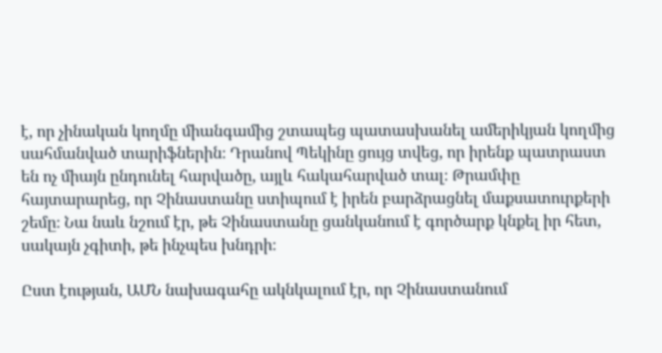է, որ չինական կողմը միանգամից շտապեց պատասխանել ամերիկյան կողմից սահմանված տարիֆներին։ Դրանով Պեկինը ցույց տվեց, որ իրենք պատրաստ են ոչ միայն ընդունել հարվածը, այլև հակահարված տալ։ Թրամփը հայտարարեց, որ Չինաստանը ստիպում է իրեն բարձրացնել մաքսատուրքերի շեմը։ Նա նաև նշում էր, թե Չինաստանը ցանկանում է գործարք կնքել իր հետ, սակայն չգիտի, թե ինչպես խնդրի։

Ըստ էության, ԱՄՆ նախագահը ակնկալում էր, որ Չինաստանում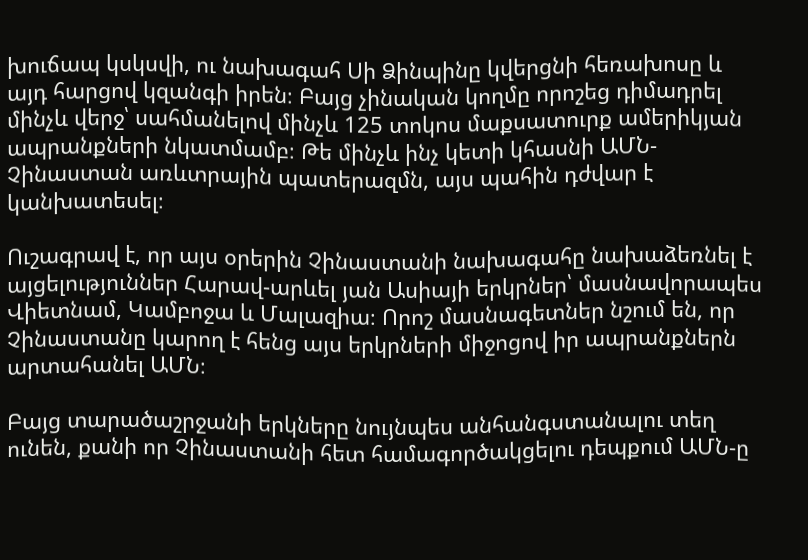խուճապ կսկսվի, ու նախագահ Սի Ձինպինը կվերցնի հեռախոսը և այդ հարցով կզանգի իրեն։ Բայց չինական կողմը որոշեց դիմադրել մինչև վերջ՝ սահմանելով մինչև 125 տոկոս մաքսատուրք ամերիկյան ապրանքների նկատմամբ։ Թե մինչև ինչ կետի կհասնի ԱՄՆ-Չինաստան առևտրային պատերազմն, այս պահին դժվար է կանխատեսել։

Ուշագրավ է, որ այս օրերին Չինաստանի նախագահը նախաձեռնել է այցելություններ Հարավ-արևել յան Ասիայի երկրներ՝ մասնավորապես Վիետնամ, Կամբոջա և Մալազիա։ Որոշ մասնագետներ նշում են, որ Չինաստանը կարող է հենց այս երկրների միջոցով իր ապրանքներն արտահանել ԱՄՆ։

Բայց տարածաշրջանի երկները նույնպես անհանգստանալու տեղ ունեն, քանի որ Չինաստանի հետ համագործակցելու դեպքում ԱՄՆ-ը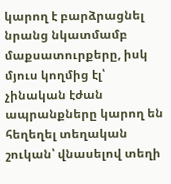կարող է բարձրացնել նրանց նկատմամբ մաքսատուրքերը, իսկ մյուս կողմից էլ՝ չինական էժան ապրանքները կարող են հեղեղել տեղական շուկան՝ վնասելով տեղի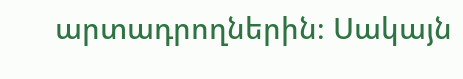արտադրողներին։ Սակայն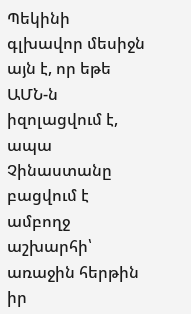Պեկինի գլխավոր մեսիջն այն է, որ եթե ԱՄՆ-ն իզոլացվում է, ապա Չինաստանը բացվում է ամբողջ աշխարհի՝ առաջին հերթին իր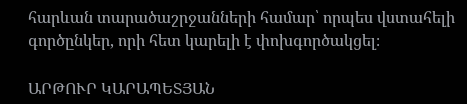հարևան տարածաշրջանների համար՝ որպես վստահելի գործընկեր, որի հետ կարելի է փոխգործակցել։

ԱՐԹՈՒՐ ԿԱՐԱՊԵՏՅԱՆ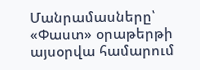Մանրամասները՝ «Փաստ» օրաթերթի այսօրվա համարում